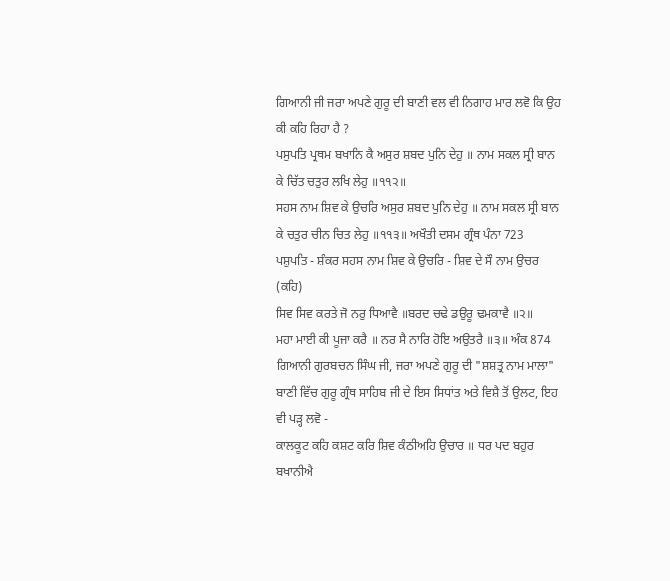ਗਿਆਨੀ ਜੀ ਜਰਾ ਅਪਣੇ ਗੁਰੂ ਦੀ ਬਾਣੀ ਵਲ ਵੀ ਨਿਗਾਹ ਮਾਰ ਲਵੋ ਕਿ ਉਹ ਕੀ ਕਹਿ ਰਿਹਾ ਹੈ ?
ਪਸੁਪਤਿ ਪ੍ਰਥਮ ਬਖਾਨਿ ਕੈ ਅਸੁਰ ਸ਼ਬਦ ਪੁਨਿ ਦੇਹੁ ॥ ਨਾਮ ਸਕਲ ਸ੍ਰੀ ਬਾਨ ਕੇ ਚਿੱਤ ਚਤੁਰ ਲਖਿ ਲੇਹੁ ॥੧੧੨॥
ਸਹਸ ਨਾਮ ਸ਼ਿਵ ਕੇ ਉਚਰਿ ਅਸੁਰ ਸ਼ਬਦ ਪੁਨਿ ਦੇਹੁ ॥ ਨਾਮ ਸਕਲ ਸ੍ਰੀ ਬਾਨ ਕੇ ਚਤੁਰ ਚੀਨ ਚਿਤ ਲੇਹੁ ॥੧੧੩॥ ਅਖੌਤੀ ਦਸਮ ਗ੍ਰੰਥ ਪੰਨਾ 723
ਪਸ਼ੁਪਤਿ - ਸ਼ੰਕਰ ਸਹਸ ਨਾਮ ਸ਼ਿਵ ਕੇ ਉਚਰਿ - ਸ਼ਿਵ ਦੇ ਸੌ ਨਾਮ ਉਚਰ (ਕਹਿ)
ਸਿਵ ਸਿਵ ਕਰਤੇ ਜੋ ਨਰੁ ਧਿਆਵੈ ॥ਬਰਦ ਚਢੇ ਡਉਰੂ ਢਮਕਾਵੈ ॥੨॥
ਮਹਾ ਮਾਈ ਕੀ ਪੂਜਾ ਕਰੈ ॥ ਨਰ ਸੈ ਨਾਰਿ ਹੋਇ ਅਉਤਰੈ ॥੩॥ ਅੰਕ 874
ਗਿਆਨੀ ਗੁਰਬਚਨ ਸਿੰਘ ਜੀ, ਜਰਾ ਅਪਣੇ ਗੁਰੂ ਦੀ "ਸ਼ਸ਼ਤ੍ਰ ਨਾਮ ਮਾਲਾ" ਬਾਣੀ ਵਿੱਚ ਗੁਰੂ ਗ੍ਰੰਥ ਸਾਹਿਬ ਜੀ ਦੇ ਇਸ ਸਿਧਾਂਤ ਅਤੇ ਵਿਸ਼ੈ ਤੋਂ ਉਲਟ, ਇਹ ਵੀ ਪੜ੍ਹ ਲਵੋ -
ਕਾਲਕੂਟ ਕਹਿ ਕਸ਼ਟ ਕਰਿ ਸ਼ਿਵ ਕੰਠੀਅਹਿ ਉਚਾਰ ॥ ਧਰ ਪਦ ਬਹੁਰ ਬਖਾਨੀਐ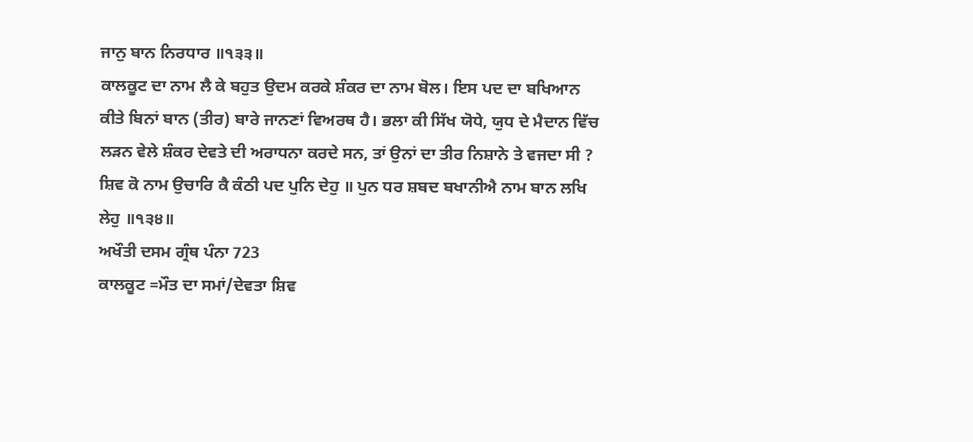ਜਾਨੁ ਬਾਨ ਨਿਰਧਾਰ ॥੧੩੩॥
ਕਾਲਕੂਟ ਦਾ ਨਾਮ ਲੈ ਕੇ ਬਹੁਤ ਉਦਮ ਕਰਕੇ ਸ਼ੰਕਰ ਦਾ ਨਾਮ ਬੋਲ। ਇਸ ਪਦ ਦਾ ਬਖਿਆਨ ਕੀਤੇ ਬਿਨਾਂ ਬਾਨ (ਤੀਰ) ਬਾਰੇ ਜਾਨਣਾਂ ਵਿਅਰਥ ਹੈ। ਭਲਾ ਕੀ ਸਿੱਖ ਯੋਧੇ, ਯੁਧ ਦੇ ਮੈਦਾਨ ਵਿੱਚ ਲੜਨ ਵੇਲੇ ਸ਼ੰਕਰ ਦੇਵਤੇ ਦੀ ਅਰਾਧਨਾ ਕਰਦੇ ਸਨ, ਤਾਂ ਉਨਾਂ ਦਾ ਤੀਰ ਨਿਸ਼ਾਨੇ ਤੇ ਵਜਦਾ ਸੀ ?
ਸ਼ਿਵ ਕੋ ਨਾਮ ਉਚਾਰਿ ਕੈ ਕੰਠੀ ਪਦ ਪੁਨਿ ਦੇਹੁ ॥ ਪੁਨ ਧਰ ਸ਼ਬਦ ਬਖਾਨੀਐ ਨਾਮ ਬਾਨ ਲਖਿ ਲੇਹੁ ॥੧੩੪॥
ਅਖੌਤੀ ਦਸਮ ਗ੍ਰੰਥ ਪੰਨਾ 723
ਕਾਲਕੂਟ =ਮੌਤ ਦਾ ਸਮਾਂ/ਦੇਵਤਾ ਸ਼ਿਵ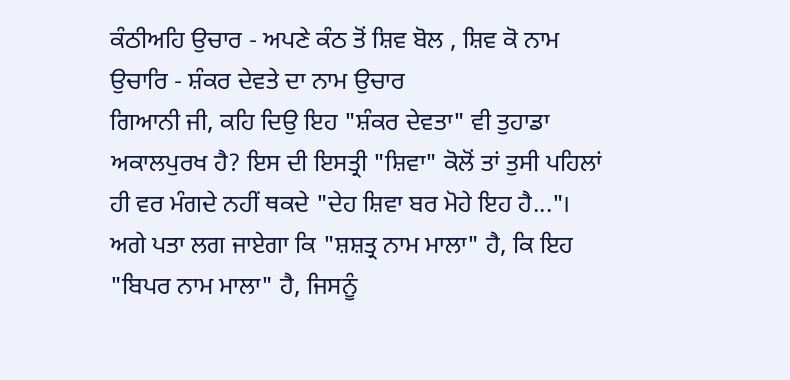ਕੰਠੀਅਹਿ ਉਚਾਰ - ਅਪਣੇ ਕੰਠ ਤੋਂ ਸ਼ਿਵ ਬੋਲ , ਸ਼ਿਵ ਕੋ ਨਾਮ ਉਚਾਰਿ - ਸ਼ੰਕਰ ਦੇਵਤੇ ਦਾ ਨਾਮ ਉਚਾਰ
ਗਿਆਨੀ ਜੀ, ਕਹਿ ਦਿਉ ਇਹ "ਸ਼ੰਕਰ ਦੇਵਤਾ" ਵੀ ਤੁਹਾਡਾ ਅਕਾਲਪੁਰਖ ਹੈ? ਇਸ ਦੀ ਇਸਤ੍ਰੀ "ਸ਼ਿਵਾ" ਕੋਲੋਂ ਤਾਂ ਤੁਸੀ ਪਹਿਲਾਂ ਹੀ ਵਰ ਮੰਗਦੇ ਨਹੀਂ ਥਕਦੇ "ਦੇਹ ਸ਼ਿਵਾ ਬਰ ਮੋਹੇ ਇਹ ਹੈ..."। ਅਗੇ ਪਤਾ ਲਗ ਜਾਏਗਾ ਕਿ "ਸ਼ਸ਼ਤ੍ਰ ਨਾਮ ਮਾਲਾ" ਹੈ, ਕਿ ਇਹ "ਬਿਪਰ ਨਾਮ ਮਾਲਾ" ਹੈ, ਜਿਸਨੂੰ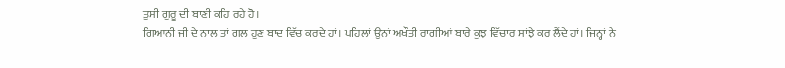ਤੁਸੀ ਗੁਰੂ ਦੀ ਬਾਣੀ ਕਹਿ ਰਹੇ ਹੋ।
ਗਿਆਨੀ ਜੀ ਦੇ ਨਾਲ ਤਾਂ ਗਲ ਹੁਣ ਬਾਦ ਵਿੱਚ ਕਰਦੇ ਹਾਂ। ਪਹਿਲਾਂ ਉਨਾਂ ਅਖੌਤੀ ਰਾਗੀਆਂ ਬਾਰੇ ਕੁਝ ਵਿੱਚਾਰ ਸਾਂਝੇ ਕਰ ਲੈਂਦੇ ਹਾਂ। ਜਿਨ੍ਹਾਂ ਨੇ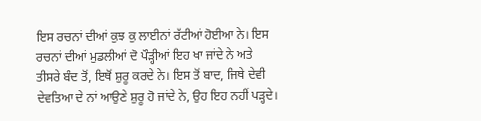ਇਸ ਰਚਨਾਂ ਦੀਆਂ ਕੁਝ ਕੁ ਲਾਈਨਾਂ ਰੱਟੀਆਂ ਹੋਈਆ ਨੇ। ਇਸ ਰਚਨਾਂ ਦੀਆਂ ਮੁਡਲੀਆਂ ਦੋ ਪੌੜ੍ਹੀਆਂ ਇਹ ਖਾ ਜਾਂਦੇ ਨੇ ਅਤੇ ਤੀਸਰੇ ਬੰਦ ਤੋਂ, ਇਥੋਂ ਸ਼ੁਰੂ ਕਰਦੇ ਨੇ। ਇਸ ਤੋਂ ਬਾਦ, ਜਿਥੇ ਦੇਵੀ ਦੇਵਤਿਆ ਦੇ ਨਾਂ ਆਉਣੇ ਸ਼ੁਰੂ ਹੋ ਜਾਂਦੇ ਨੇ, ਉਹ ਇਹ ਨਹੀਂ ਪੜ੍ਹਦੇ।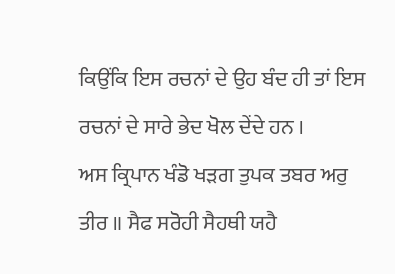ਕਿਉਂਕਿ ਇਸ ਰਚਨਾਂ ਦੇ ਉਹ ਬੰਦ ਹੀ ਤਾਂ ਇਸ ਰਚਨਾਂ ਦੇ ਸਾਰੇ ਭੇਦ ਖੋਲ ਦੇਂਦੇ ਹਨ ।
ਅਸ ਕ੍ਰਿਪਾਨ ਖੰਡੋ ਖੜਗ ਤੁਪਕ ਤਬਰ ਅਰੁ ਤੀਰ ॥ ਸੈਫ ਸਰੋਹੀ ਸੈਹਥੀ ਯਹੈ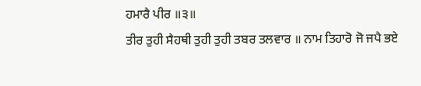ਹਮਾਰੈ ਪੀਰ ॥੩॥
ਤੀਰ ਤੁਹੀ ਸੈਹਥੀ ਤੁਹੀ ਤੁਹੀ ਤਬਰ ਤਲਵਾਰ ॥ ਨਾਮ ਤਿਹਾਰੋ ਜੋ ਜਪੈ ਭਏ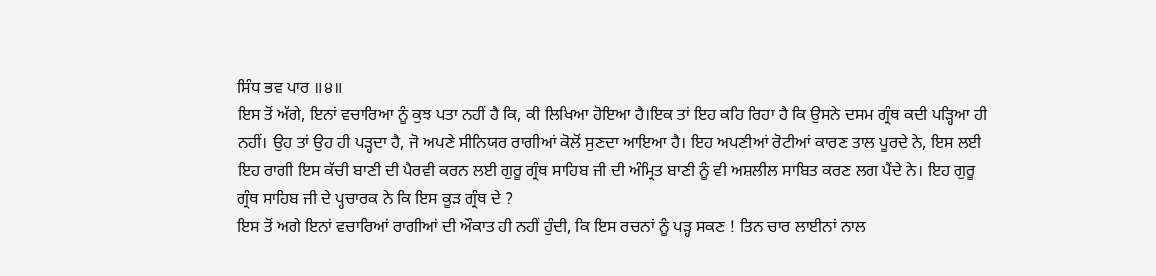ਸਿੰਧ ਭਵ ਪਾਰ ॥੪॥
ਇਸ ਤੋਂ ਅੱਗੇ, ਇਨਾਂ ਵਚਾਰਿਆ ਨੂੰ ਕੁਝ ਪਤਾ ਨਹੀਂ ਹੈ ਕਿ, ਕੀ ਲਿਖਿਆ ਹੋਇਆ ਹੈ।ਇਕ ਤਾਂ ਇਹ ਕਹਿ ਰਿਹਾ ਹੈ ਕਿ ਉਸਨੇ ਦਸਮ ਗ੍ਰੰਥ ਕਦੀ ਪੜ੍ਹਿਆ ਹੀ ਨਹੀਂ। ਉਹ ਤਾਂ ਉਹ ਹੀ ਪੜ੍ਹਦਾ ਹੈ, ਜੋ ਅਪਣੇ ਸੀਨਿਯਰ ਰਾਗੀਆਂ ਕੋਲੋਂ ਸੁਣਦਾ ਆਇਆ ਹੈ। ਇਹ ਅਪਣੀਆਂ ਰੋਟੀਆਂ ਕਾਰਣ ਤਾਲ ਪੂਰਦੇ ਨੇ, ਇਸ ਲਈ ਇਹ ਰਾਗੀ ਇਸ ਕੱਚੀ ਬਾਣੀ ਦੀ ਪੈਰਵੀ ਕਰਨ ਲਈ ਗੁਰੂ ਗ੍ਰੰਥ ਸਾਹਿਬ ਜੀ ਦੀ ਅੰਮ੍ਰਿਤ ਬਾਣੀ ਨੂੰ ਵੀ ਅਸ਼ਲੀਲ ਸਾਬਿਤ ਕਰਣ ਲਗ ਪੈਂਦੇ ਨੇ। ਇਹ ਗੁਰੂ ਗ੍ਰੰਥ ਸਾਹਿਬ ਜੀ ਦੇ ਪ੍ਹਚਾਰਕ ਨੇ ਕਿ ਇਸ ਕੂੜ ਗ੍ਰੰਥ ਦੇ ?
ਇਸ ਤੋਂ ਅਗੇ ਇਨਾਂ ਵਚਾਰਿਆਂ ਰਾਗੀਆਂ ਦੀ ਔਕਾਤ ਹੀ ਨਹੀਂ ਹੁੰਦੀ, ਕਿ ਇਸ ਰਚਨਾਂ ਨੂੰ ਪੜ੍ਹ ਸਕਣ ! ਤਿਨ ਚਾਰ ਲਾਈਨਾਂ ਨਾਲ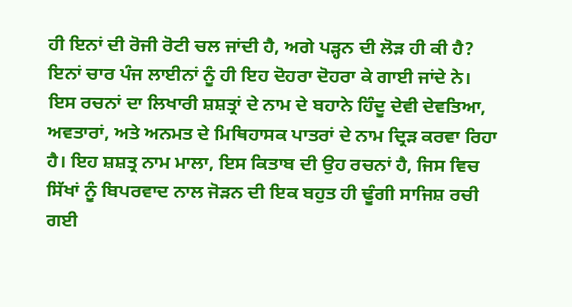ਹੀ ਇਨਾਂ ਦੀ ਰੋਜੀ ਰੋਟੀ ਚਲ ਜਾਂਦੀ ਹੈ, ਅਗੇ ਪੜ੍ਹਨ ਦੀ ਲੋੜ ਹੀ ਕੀ ਹੈ? ਇਨਾਂ ਚਾਰ ਪੰਜ ਲਾਈਨਾਂ ਨੂੰ ਹੀ ਇਹ ਦੋਹਰਾ ਦੋਹਰਾ ਕੇ ਗਾਈ ਜਾਂਦੇ ਨੇ। ਇਸ ਰਚਨਾਂ ਦਾ ਲਿਖਾਰੀ ਸ਼ਸ਼ਤ੍ਰਾਂ ਦੇ ਨਾਮ ਦੇ ਬਹਾਨੇ ਹਿੰਦੂ ਦੇਵੀ ਦੇਵਤਿਆ, ਅਵਤਾਰਾਂ, ਅਤੇ ਅਨਮਤ ਦੇ ਮਿਥਿਹਾਸਕ ਪਾਤਰਾਂ ਦੇ ਨਾਮ ਦ੍ਰਿੜ ਕਰਵਾ ਰਿਹਾ ਹੈ। ਇਹ ਸ਼ਸ਼ਤ੍ਰ ਨਾਮ ਮਾਲਾ, ਇਸ ਕਿਤਾਬ ਦੀ ਉਹ ਰਚਨਾਂ ਹੈ, ਜਿਸ ਵਿਚ ਸਿੱਖਾਂ ਨੂੰ ਬਿਪਰਵਾਦ ਨਾਲ ਜੋੜਨ ਦੀ ਇਕ ਬਹੁਤ ਹੀ ਢੂੰਗੀ ਸਾਜਿਸ਼ ਰਚੀ ਗਈ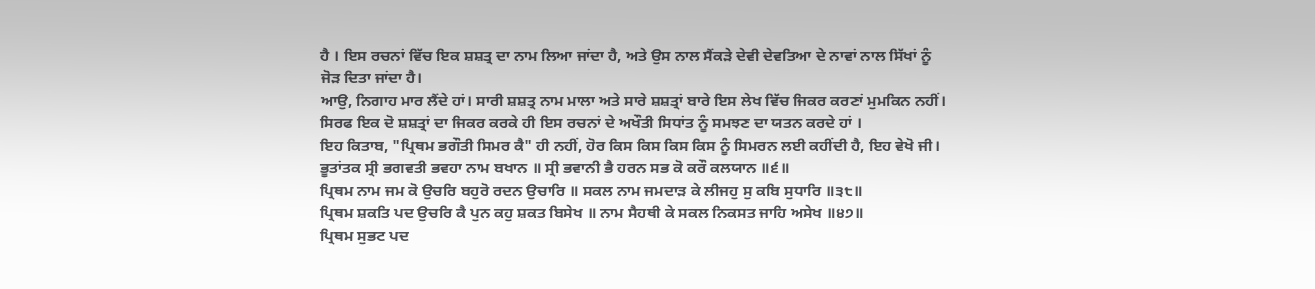ਹੈ । ਇਸ ਰਚਨਾਂ ਵਿੱਚ ਇਕ ਸ਼ਸ਼ਤ੍ਰ ਦਾ ਨਾਮ ਲਿਆ ਜਾਂਦਾ ਹੈ, ਅਤੇ ਉਸ ਨਾਲ ਸੈਂਕੜੇ ਦੇਵੀ ਦੇਵਤਿਆ ਦੇ ਨਾਵਾਂ ਨਾਲ ਸਿੱਖਾਂ ਨੂੰ ਜੋੜ ਦਿਤਾ ਜਾਂਦਾ ਹੈ।
ਆਉ, ਨਿਗਾਹ ਮਾਰ ਲੈਂਦੇ ਹਾਂ। ਸਾਰੀ ਸ਼ਸ਼ਤ੍ਰ ਨਾਮ ਮਾਲਾ ਅਤੇ ਸਾਰੇ ਸ਼ਸ਼ਤ੍ਰਾਂ ਬਾਰੇ ਇਸ ਲੇਖ ਵਿੱਚ ਜਿਕਰ ਕਰਣਾਂ ਮੁਮਕਿਨ ਨਹੀਂ। ਸਿਰਫ ਇਕ ਦੋ ਸ਼ਸ਼ਤ੍ਰਾਂ ਦਾ ਜਿਕਰ ਕਰਕੇ ਹੀ ਇਸ ਰਚਨਾਂ ਦੇ ਅਖੌਤੀ ਸਿਧਾਂਤ ਨੂੰ ਸਮਝਣ ਦਾ ਯਤਨ ਕਰਦੇ ਹਾਂ ।
ਇਹ ਕਿਤਾਬ, "ਪ੍ਰਿਥਮ ਭਗੌਤੀ ਸਿਮਰ ਕੈ" ਹੀ ਨਹੀਂ, ਹੋਰ ਕਿਸ ਕਿਸ ਕਿਸ ਕਿਸ ਨੂੰ ਸਿਮਰਨ ਲਈ ਕਹੀਂਦੀ ਹੈ, ਇਹ ਵੇਖੋ ਜੀ।
ਭੂਤਾਂਤਕ ਸ੍ਰੀ ਭਗਵਤੀ ਭਵਹਾ ਨਾਮ ਬਖਾਨ ॥ ਸ੍ਰੀ ਭਵਾਨੀ ਭੈ ਹਰਨ ਸਭ ਕੋ ਕਰੌ ਕਲਯਾਨ ॥੬॥
ਪ੍ਰਿਥਮ ਨਾਮ ਜਮ ਕੋ ਉਚਰਿ ਬਹੁਰੋ ਰਦਨ ਉਚਾਰਿ ॥ ਸਕਲ ਨਾਮ ਜਮਦਾੜ ਕੇ ਲੀਜਹੁ ਸੁ ਕਬਿ ਸੁਧਾਰਿ ॥੩੮॥
ਪ੍ਰਿਥਮ ਸ਼ਕਤਿ ਪਦ ਉਚਰਿ ਕੈ ਪੁਨ ਕਹੁ ਸ਼ਕਤ ਬਿਸੇਖ ॥ ਨਾਮ ਸੈਹਥੀ ਕੇ ਸਕਲ ਨਿਕਸਤ ਜਾਹਿ ਅਸੇਖ ॥੪੭॥
ਪ੍ਰਿਥਮ ਸੁਭਟ ਪਦ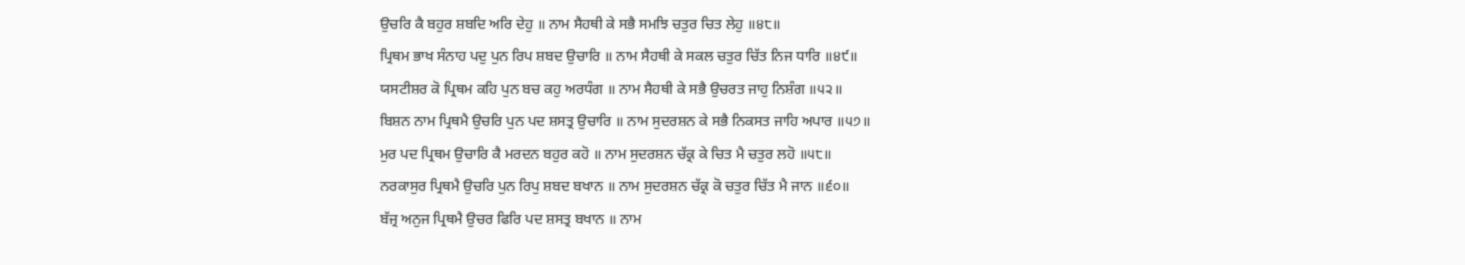ਉਚਰਿ ਕੈ ਬਹੁਰ ਸ਼ਬਦਿ ਅਰਿ ਦੇਹੁ ॥ ਨਾਮ ਸੈਹਥੀ ਕੇ ਸਭੈ ਸਮਝਿ ਚਤੁਰ ਚਿਤ ਲੇਹੁ ॥੪੮॥
ਪ੍ਰਿਥਮ ਭਾਖ ਸੰਨਾਹ ਪਦੁ ਪੁਨ ਰਿਪ ਸ਼ਬਦ ਉਚਾਰਿ ॥ ਨਾਮ ਸੈਹਥੀ ਕੇ ਸਕਲ ਚਤੁਰ ਚਿੱਤ ਨਿਜ ਧਾਰਿ ॥੪੯॥
ਯਸਟੀਸ਼ਰ ਕੋ ਪ੍ਰਿਥਮ ਕਹਿ ਪੁਨ ਬਚ ਕਹੁ ਅਰਧੰਗ ॥ ਨਾਮ ਸੈਹਥੀ ਕੇ ਸਭੈ ਉਚਰਤ ਜਾਹੁ ਨਿਸ਼ੰਗ ॥੫੨॥
ਬਿਸ਼ਨ ਨਾਮ ਪ੍ਰਿਥਮੈ ਉਚਰਿ ਪੁਨ ਪਦ ਸ਼ਸਤ੍ਰ ਉਚਾਰਿ ॥ ਨਾਮ ਸੁਦਰਸ਼ਨ ਕੇ ਸਭੈ ਨਿਕਸਤ ਜਾਹਿ ਅਪਾਰ ॥੫੭॥
ਮੁਰ ਪਦ ਪ੍ਰਿਥਮ ਉਚਾਰਿ ਕੈ ਮਰਦਨ ਬਹੁਰ ਕਹੋ ॥ ਨਾਮ ਸੁਦਰਸ਼ਨ ਚੱਕ੍ਰ ਕੇ ਚਿਤ ਮੈ ਚਤੁਰ ਲਹੋ ॥੫੮॥
ਨਰਕਾਸੁਰ ਪ੍ਰਿਥਮੈ ਉਚਰਿ ਪੁਨ ਰਿਪੁ ਸ਼ਬਦ ਬਖਾਨ ॥ ਨਾਮ ਸੁਦਰਸ਼ਨ ਚੱਕ੍ਰ ਕੋ ਚਤੁਰ ਚਿੱਤ ਮੈ ਜਾਨ ॥੬੦॥
ਬੱਜ੍ਰ ਅਨੁਜ ਪ੍ਰਿਥਮੈ ਉਚਰ ਫਿਰਿ ਪਦ ਸ਼ਸਤ੍ਰ ਬਖਾਨ ॥ ਨਾਮ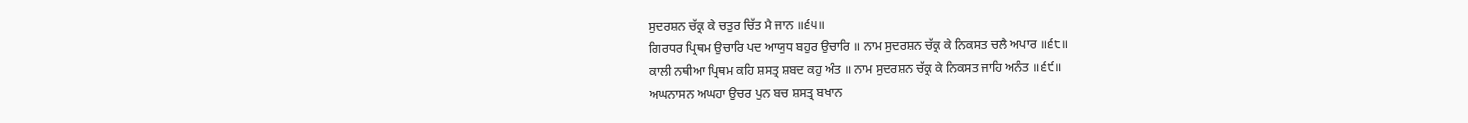ਸੁਦਰਸ਼ਨ ਚੱਕ੍ਰ ਕੇ ਚਤੁਰ ਚਿੱਤ ਮੈ ਜਾਨ ॥੬੫॥
ਗਿਰਧਰ ਪ੍ਰਿਥਮ ਉਚਾਰਿ ਪਦ ਆਯੁਧ ਬਹੁਰ ਉਚਾਰਿ ॥ ਨਾਮ ਸੁਦਰਸ਼ਨ ਚੱਕ੍ਰ ਕੇ ਨਿਕਸਤ ਚਲੈ ਅਪਾਰ ॥੬੮॥
ਕਾਲੀ ਨਥੀਆ ਪ੍ਰਿਥਮ ਕਹਿ ਸ਼ਸਤ੍ਰ ਸ਼ਬਦ ਕਹੁ ਅੰਤ ॥ ਨਾਮ ਸੁਦਰਸ਼ਨ ਚੱਕ੍ਰ ਕੇ ਨਿਕਸਤ ਜਾਹਿ ਅਨੰਤ ॥੬੯॥
ਅਘਨਾਸਨ ਅਘਹਾ ਉਚਰ ਪੁਨ ਬਚ ਸ਼ਸਤ੍ਰ ਬਖਾਨ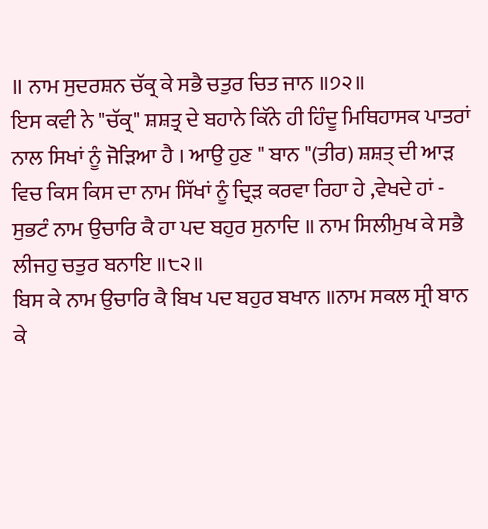॥ ਨਾਮ ਸੁਦਰਸ਼ਨ ਚੱਕ੍ਰ ਕੇ ਸਭੈ ਚਤੁਰ ਚਿਤ ਜਾਨ ॥੭੨॥
ਇਸ ਕਵੀ ਨੇ "ਚੱਕ੍ਰ" ਸ਼ਸ਼ਤ੍ਰ ਦੇ ਬਹਾਨੇ ਕਿੱਨੇ ਹੀ ਹਿੰਦੂ ਮਿਥਿਹਾਸਕ ਪਾਤਰਾਂ ਨਾਲ ਸਿਖਾਂ ਨੂੰ ਜੋੜਿਆ ਹੈ । ਆਉ ਹੁਣ " ਬਾਨ "(ਤੀਰ) ਸ਼ਸ਼ਤ੍ ਦੀ ਆੜ ਵਿਚ ਕਿਸ ਕਿਸ ਦਾ ਨਾਮ ਸਿੱਖਾਂ ਨੂੰ ਦ੍ਰਿੜ ਕਰਵਾ ਰਿਹਾ ਹੇ ,ਵੇਖਦੇ ਹਾਂ -
ਸੁਭਟੰ ਨਾਮ ਉਚਾਰਿ ਕੈ ਹਾ ਪਦ ਬਹੁਰ ਸੁਨਾਦਿ ॥ ਨਾਮ ਸਿਲੀਮੁਖ ਕੇ ਸਭੈ ਲੀਜਹੁ ਚਤੁਰ ਬਨਾਇ ॥੮੨॥
ਬਿਸ ਕੇ ਨਾਮ ਉਚਾਰਿ ਕੈ ਬਿਖ ਪਦ ਬਹੁਰ ਬਖਾਨ ॥ਨਾਮ ਸਕਲ ਸ੍ਰੀ ਬਾਨ ਕੇ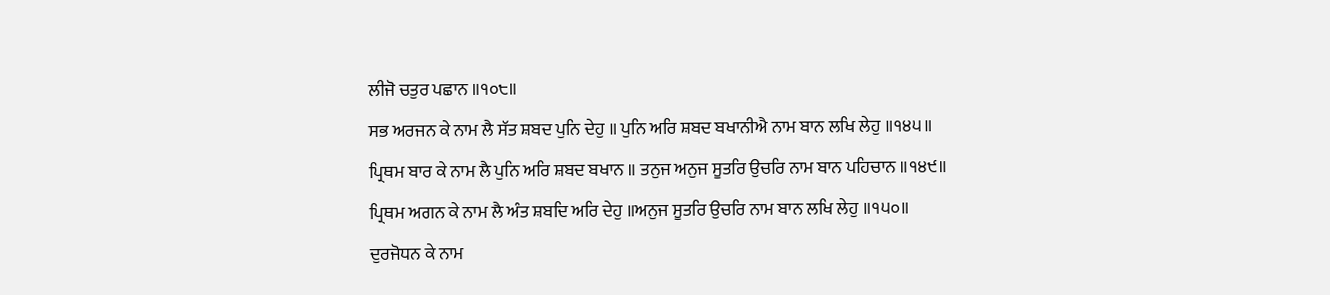ਲੀਜੋ ਚਤੁਰ ਪਛਾਨ ॥੧੦੮॥
ਸਭ ਅਰਜਨ ਕੇ ਨਾਮ ਲੈ ਸੱਤ ਸ਼ਬਦ ਪੁਨਿ ਦੇਹੁ ॥ ਪੁਨਿ ਅਰਿ ਸ਼ਬਦ ਬਖਾਨੀਐ ਨਾਮ ਬਾਨ ਲਖਿ ਲੇਹੁ ॥੧੪੫॥
ਪ੍ਰਿਥਮ ਬਾਰ ਕੇ ਨਾਮ ਲੈ ਪੁਨਿ ਅਰਿ ਸ਼ਬਦ ਬਖਾਨ ॥ ਤਨੁਜ ਅਨੁਜ ਸੂਤਰਿ ਉਚਰਿ ਨਾਮ ਬਾਨ ਪਹਿਚਾਨ ॥੧੪੯॥
ਪ੍ਰਿਥਮ ਅਗਨ ਕੇ ਨਾਮ ਲੈ ਅੰਤ ਸ਼ਬਦਿ ਅਰਿ ਦੇਹੁ ॥ਅਨੁਜ ਸੂਤਰਿ ਉਚਰਿ ਨਾਮ ਬਾਨ ਲਖਿ ਲੇਹੁ ॥੧੫੦॥
ਦੁਰਜੋਧਨ ਕੇ ਨਾਮ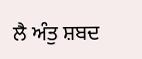ਲੈ ਅੰਤੁ ਸ਼ਬਦ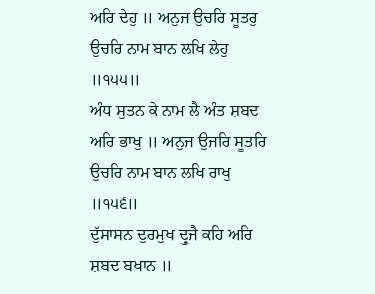ਅਰਿ ਦੇਹੁ ॥ ਅਨੁਜ ਉਚਰਿ ਸੂਤਰੁ ਉਚਰਿ ਨਾਮ ਬਾਨ ਲਖਿ ਲੇਹੁ ॥੧੫੫॥
ਅੰਧ ਸੁਤਨ ਕੇ ਨਾਮ ਲੈ ਅੰਤ ਸ਼ਬਦ ਅਰਿ ਭਾਖੁ ॥ ਅਨੁਜ ਉਜਰਿ ਸੂਤਰਿ ਉਚਰਿ ਨਾਮ ਬਾਨ ਲਖਿ ਰਾਖੁ ॥੧੫੬॥
ਦੁੱਸਾਸਨ ਦੁਰਮੁਖ ਦ੍ਰੁਜੈ ਕਹਿ ਅਰਿ ਸ਼ਬਦ ਬਖਾਨ ॥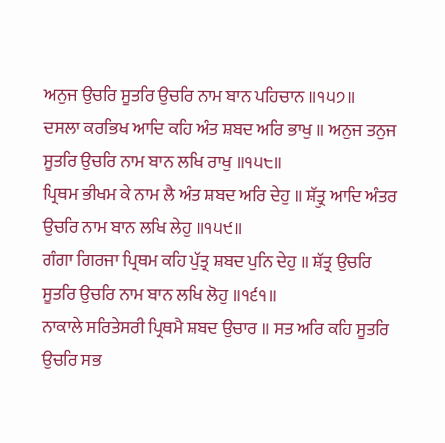ਅਨੁਜ ਉਚਰਿ ਸੂਤਰਿ ਉਚਰਿ ਨਾਮ ਬਾਨ ਪਹਿਚਾਨ ॥੧੫੭॥
ਦਸਲਾ ਕਰਭਿਖ ਆਦਿ ਕਹਿ ਅੰਤ ਸ਼ਬਦ ਅਰਿ ਭਾਖੁ ॥ ਅਨੁਜ ਤਨੁਜ ਸੂਤਰਿ ਉਚਰਿ ਨਾਮ ਬਾਨ ਲਖਿ ਰਾਖੁ ॥੧੫੮॥
ਪ੍ਰਿਥਮ ਭੀਖਮ ਕੇ ਨਾਮ ਲੈ ਅੰਤ ਸ਼ਬਦ ਅਰਿ ਦੇਹੁ ॥ ਸ਼ੱਤ੍ਰੁ ਆਦਿ ਅੰਤਰ ਉਚਰਿ ਨਾਮ ਬਾਨ ਲਖਿ ਲੇਹੁ ॥੧੫੯॥
ਗੰਗਾ ਗਿਰਜਾ ਪ੍ਰਿਥਮ ਕਹਿ ਪੁੱਤ੍ਰ ਸ਼ਬਦ ਪੁਨਿ ਦੇਹੁ ॥ ਸ਼ੱਤ੍ਰ ਉਚਰਿ ਸੂਤਰਿ ਉਚਰਿ ਨਾਮ ਬਾਨ ਲਖਿ ਲੋਹੁ ॥੧੬੧॥
ਨਾਕਾਲੇ ਸਰਿਤੇਸਰੀ ਪ੍ਰਿਥਮੈ ਸ਼ਬਦ ਉਚਾਰ ॥ ਸਤ ਅਰਿ ਕਹਿ ਸੂਤਰਿ ਉਚਰਿ ਸਭ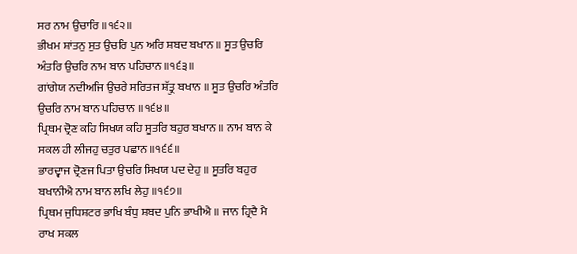ਸਰ ਨਾਮ ਉਚਾਰਿ ॥੧੬੨॥
ਭੀਖਮ ਸ਼ਾਂਤਨੁ ਸੁਤ ਉਚਰਿ ਪੁਨ ਅਰਿ ਸ਼ਬਦ ਬਖਾਨ ॥ ਸੂਤ ਉਚਰਿ ਅੰਤਰਿ ਉਚਰਿ ਨਾਮ ਬਾਨ ਪਹਿਚਾਨ ॥੧੬੩॥
ਗਾਂਗੇਯ ਨਦੀਅਜਿ ਉਚਰੇ ਸਰਿਤਜ ਸ਼ੱਤ੍ਰੁ ਬਖਾਨ ॥ ਸੂਤ ਉਚਰਿ ਅੰਤਰਿ ਉਚਰਿ ਨਾਮ ਬਾਨ ਪਹਿਚਾਨ ॥੧੬੪॥
ਪ੍ਰਿਥਮ ਦ੍ਰੋਣ ਕਹਿ ਸਿਖਯ ਕਹਿ ਸੂਤਰਿ ਬਹੁਰ ਬਖਾਨ ॥ ਨਾਮ ਬਾਨ ਕੇ ਸਕਲ ਹੀ ਲੀਜਹੁ ਚਤੁਰ ਪਛਾਨ ॥੧੬੬॥
ਭਾਰਦ੍ਵਾਜ ਦ੍ਰੋਣਜ ਪਿਤਾ ਉਚਰਿ ਸਿਖਯ ਪਦ ਦੇਹੁ ॥ ਸੂਤਰਿ ਬਹੁਰ ਬਖਾਨੀਐ ਨਾਮ ਬਾਨ ਲਖਿ ਲੇਹੁ ॥੧੬੭॥
ਪ੍ਰਿਥਮ ਜੁਧਿਸ਼ਟਰ ਭਾਖਿ ਬੰਧੁ ਸ਼ਬਦ ਪੁਨਿ ਭਾਖੀਐ ॥ ਜਾਨ ਹ੍ਰਿਦੈ ਮੈ ਰਾਖ ਸਕਲ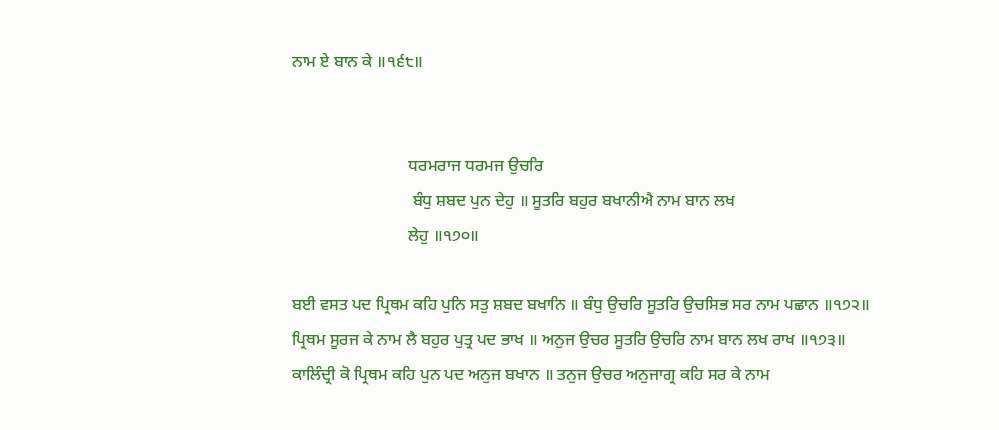ਨਾਮ ਏ ਬਾਨ ਕੇ ॥੧੬੮॥


                            ਧਰਮਰਾਜ ਧਰਮਜ ਉਚਰਿ
                             ਬੰਧੁ ਸ਼ਬਦ ਪੁਨ ਦੇਹੁ ॥ ਸੂਤਰਿ ਬਹੁਰ ਬਖਾਨੀਐ ਨਾਮ ਬਾਨ ਲਖ
                            ਲੇਹੁ ॥੧੭੦॥

ਬਈ ਵਸਤ ਪਦ ਪ੍ਰਿਥਮ ਕਹਿ ਪੁਨਿ ਸਤੁ ਸ਼ਬਦ ਬਖਾਨਿ ॥ ਬੰਧੁ ਉਚਰਿ ਸੂਤਰਿ ਉਚਸਿਭ ਸਰ ਨਾਮ ਪਛਾਨ ॥੧੭੨॥
ਪ੍ਰਿਥਮ ਸੂਰਜ ਕੇ ਨਾਮ ਲੈ ਬਹੁਰ ਪੁਤ੍ਰ ਪਦ ਭਾਖ ॥ ਅਨੁਜ ਉਚਰ ਸੂਤਰਿ ਉਚਰਿ ਨਾਮ ਬਾਨ ਲਖ ਰਾਖ ॥੧੭੩॥
ਕਾਲਿੰਦ੍ਰੀ ਕੋ ਪ੍ਰਿਥਮ ਕਹਿ ਪੁਨ ਪਦ ਅਨੁਜ ਬਖਾਨ ॥ ਤਨੁਜ ਉਚਰ ਅਨੁਜਾਗ੍ਰ ਕਹਿ ਸਰ ਕੇ ਨਾਮ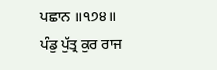ਪਛਾਨ ॥੧੭੪॥
ਪੰਡੁ ਪੁੱਤ੍ਰ ਕੁਰ ਰਾਜ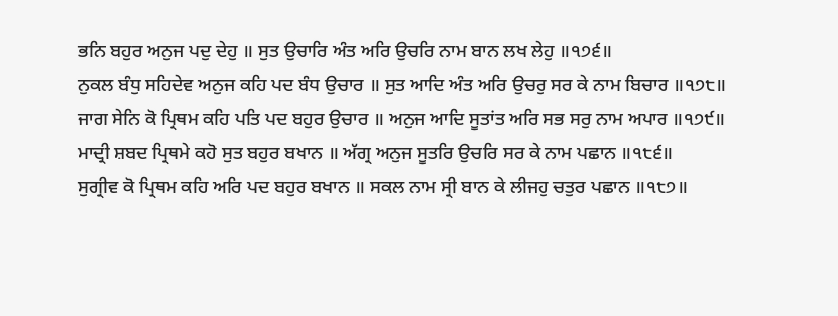ਭਨਿ ਬਹੁਰ ਅਨੁਜ ਪਦੁ ਦੇਹੁ ॥ ਸੁਤ ਉਚਾਰਿ ਅੰਤ ਅਰਿ ਉਚਰਿ ਨਾਮ ਬਾਨ ਲਖ ਲੇਹੁ ॥੧੭੬॥
ਨੁਕਲ ਬੰਧੁ ਸਹਿਦੇਵ ਅਨੁਜ ਕਹਿ ਪਦ ਬੰਧ ਉਚਾਰ ॥ ਸੁਤ ਆਦਿ ਅੰਤ ਅਰਿ ਉਚਰੁ ਸਰ ਕੇ ਨਾਮ ਬਿਚਾਰ ॥੧੭੮॥
ਜਾਗ ਸੇਨਿ ਕੋ ਪ੍ਰਿਥਮ ਕਹਿ ਪਤਿ ਪਦ ਬਹੁਰ ਉਚਾਰ ॥ ਅਨੁਜ ਆਦਿ ਸੂਤਾਂਤ ਅਰਿ ਸਭ ਸਰੁ ਨਾਮ ਅਪਾਰ ॥੧੭੯॥
ਮਾਦ੍ਰੀ ਸ਼ਬਦ ਪ੍ਰਿਥਮੇ ਕਹੋ ਸੁਤ ਬਹੁਰ ਬਖਾਨ ॥ ਅੱਗ੍ਰ ਅਨੁਜ ਸੂਤਰਿ ਉਚਰਿ ਸਰ ਕੇ ਨਾਮ ਪਛਾਨ ॥੧੮੬॥
ਸੁਗ੍ਰੀਵ ਕੋ ਪ੍ਰਿਥਮ ਕਹਿ ਅਰਿ ਪਦ ਬਹੁਰ ਬਖਾਨ ॥ ਸਕਲ ਨਾਮ ਸ੍ਰੀ ਬਾਨ ਕੇ ਲੀਜਹੁ ਚਤੁਰ ਪਛਾਨ ॥੧੮੭॥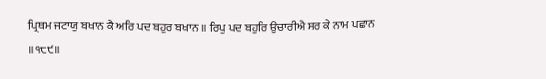ਪ੍ਰਿਥਮ ਜਟਾਯੁ ਬਖਾਨ ਕੈ ਅਰਿ ਪਦ ਬਹੁਰ ਬਖਾਨ ॥ ਰਿਪੁ ਪਦ ਬਹੁਰਿ ਉਚਾਰੀਐ ਸਰ ਕੇ ਨਾਮ ਪਛਾਨ ॥੧੮੯॥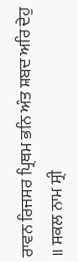ਰਾਵਨ ਰਿਜਸਰ ਪ੍ਰਿਥਮ ਭਨਿ ਅੰਤ ਸ਼ਬਦ ਅਰਿ ਦੇਹੁ ॥ ਸਕਲ ਨਾਮ ਸ੍ਰੀ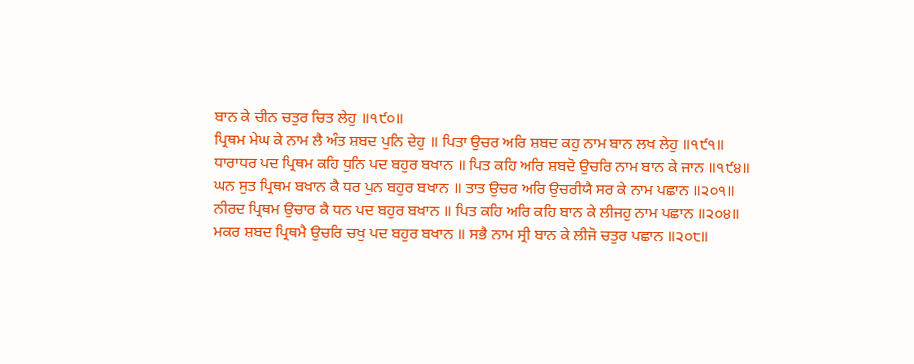ਬਾਨ ਕੇ ਚੀਨ ਚਤੁਰ ਚਿਤ ਲੇਹੁ ॥੧੯੦॥
ਪ੍ਰਿਥਮ ਮੇਘ ਕੇ ਨਾਮ ਲੈ ਅੰਤ ਸ਼ਬਦ ਪੁਨਿ ਦੇਹੁ ॥ ਪਿਤਾ ਉਚਰ ਅਰਿ ਸ਼ਬਦ ਕਹੁ ਨਾਮ ਬਾਨ ਲਖ ਲੇਹੁ ॥੧੯੧॥
ਧਾਰਾਧਰ ਪਦ ਪ੍ਰਿਥਮ ਕਹਿ ਧੁਨਿ ਪਦ ਬਹੁਰ ਬਖਾਨ ॥ ਪਿਤ ਕਹਿ ਅਰਿ ਸ਼ਬਦੋ ਉਚਰਿ ਨਾਮ ਬਾਨ ਕੇ ਜਾਨ ॥੧੯੪॥
ਘਨ ਸੁਤ ਪ੍ਰਿਥਮ ਬਖਾਨ ਕੈ ਧਰ ਪੁਨ ਬਹੁਰ ਬਖਾਨ ॥ ਤਾਤ ਉਚਰ ਅਰਿ ਉਚਰੀਯੈ ਸਰ ਕੇ ਨਾਮ ਪਛਾਨ ॥੨੦੧॥
ਨੀਰਦ ਪ੍ਰਿਥਮ ਉਚਾਰ ਕੈ ਧਨ ਪਦ ਬਹੁਰ ਬਖਾਨ ॥ ਪਿਤ ਕਹਿ ਅਰਿ ਕਹਿ ਬਾਨ ਕੇ ਲੀਜਹੁ ਨਾਮ ਪਛਾਨ ॥੨੦੪॥
ਮਕਰ ਸ਼ਬਦ ਪ੍ਰਿਥਮੈ ਉਚਰਿ ਚਖੁ ਪਦ ਬਹੁਰ ਬਖਾਨ ॥ ਸਭੈ ਨਾਮ ਸ੍ਰੀ ਬਾਨ ਕੇ ਲੀਜੋ ਚਤੁਰ ਪਛਾਨ ॥੨੦੮॥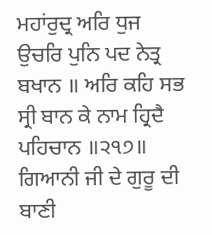ਮਹਾਂਰੁਦ੍ਰ ਅਰਿ ਧੁਜ ਉਚਰਿ ਪੁਨਿ ਪਦ ਨੇਤ੍ਰ ਬਖਾਨ ॥ ਅਰਿ ਕਹਿ ਸਭ ਸ੍ਰੀ ਬਾਨ ਕੇ ਨਾਮ ਹ੍ਰਿਦੈ ਪਹਿਚਾਨ ॥੨੧੭॥
ਗਿਆਨੀ ਜੀ ਦੇ ਗੁਰੂ ਦੀ ਬਾਣੀ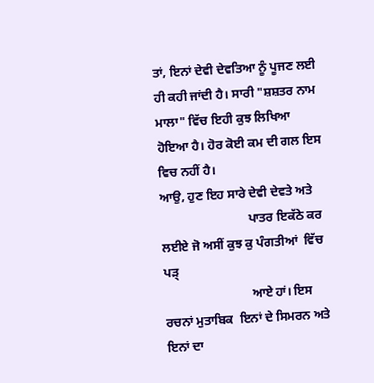ਤਾਂ, ਇਨਾਂ ਦੇਵੀ ਦੇਵਤਿਆ ਨੂੰ ਪੂਜਣ ਲਈ ਹੀ ਕਹੀ ਜਾਂਦੀ ਹੈ। ਸਾਰੀ "ਸ਼ਸ਼ਤਰ ਨਾਮ ਮਾਲਾ" ਵਿੱਚ ਇਹੀ ਕੁਝ ਲਿਖਿਆ ਹੋਇਆ ਹੈ। ਹੋਰ ਕੋਈ ਕਮ ਦੀ ਗਲ ਇਸ ਵਿਚ ਨਹੀਂ ਹੈ।
ਆਉ, ਹੁਣ ਇਹ ਸਾਰੇ ਦੇਵੀ ਦੇਵਤੇ ਅਤੇ
                            ਪਾਤਰ ਇਕੱਠੇ ਕਰ ਲਈਏ ਜੋ ਅਸੀਂ ਕੁਝ ਕੁ ਪੰਗਤੀਆਂ  ਵਿੱਚ ਪੜ੍
                            ਆਏ ਹਾਂ। ਇਸ ਰਚਨਾਂ ਮੁਤਾਬਿਕ  ਇਨਾਂ ਦੇ ਸਿਮਰਨ ਅਤੇ ਇਨਾਂ ਦਾ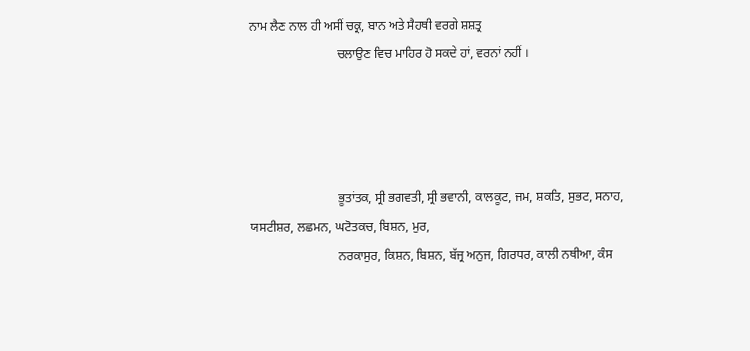ਨਾਮ ਲੈਣ ਨਾਲ ਹੀ ਅਸੀਂ ਚਕ੍ਰ, ਬਾਨ ਅਤੇ ਸੈਹਥੀ ਵਰਗੇ ਸ਼ਸ਼ਤ੍ਰ
                            ਚਲਾਉਣ ਵਿਚ ਮਾਹਿਰ ਹੋ ਸਕਦੇ ਹਾਂ, ਵਰਨਾਂ ਨਹੀਂ ।




                            ਭੂਤਾਂਤਕ, ਸ੍ਰੀ ਭਗਵਤੀ, ਸ੍ਰੀ ਭਵਾਨੀ, ਕਾਲਕੂਟ, ਜਮ, ਸ਼ਕਤਿ, ਸੁਭਟ, ਸਨਾਹ, ਯਸਟੀਸ਼ਰ, ਲਛਮਨ, ਘਟੋਤਕਚ, ਬਿਸ਼ਨ, ਮੁਰ,
                            ਨਰਕਾਸੁਰ, ਕਿਸ਼ਨ, ਬਿਸ਼ਨ, ਬੱਜ੍ਰ ਅਨੁਜ, ਗਿਰਧਰ, ਕਾਲੀ ਨਥੀਆ, ਕੰਸ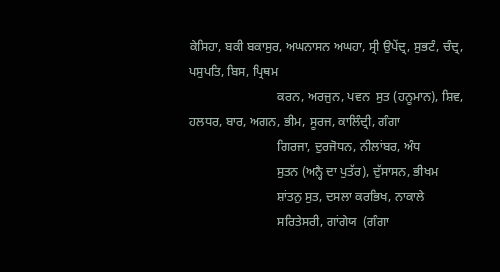ਕੇਸਿਹਾ, ਬਕੀ ਬਕਾਸੁਰ, ਅਘਨਾਸਨ ਅਘਹਾ, ਸ੍ਰੀ ਉਪੇਂਦ੍ਰ, ਸੁਭਟੰ, ਚੰਦ੍ਰ, ਪਸੁਪਤਿ, ਬਿਸ, ਪ੍ਰਿਥਮ
                            ਕਰਨ, ਅਰਜੁਨ, ਪਵਨ  ਸੁਤ (ਹਨੂਮਾਨ), ਸ਼ਿਵ, ਹਲਧਰ, ਬਾਰ, ਅਗਨ, ਭੀਮ, ਸੂਰਜ, ਕਾਲਿੰਦ੍ਰੀ, ਗੰਗਾ
                            ਗਿਰਜਾ, ਦੁਰਜੋਧਨ, ਨੀਲਾਂਬਰ, ਅੰਧ
                            ਸੁਤਨ (ਅਨ੍ਹੈ ਦਾ ਪੁਤੱਰ), ਦੁੱਸਾਸਨ, ਭੀਖਮ
                            ਸ਼ਾਂਤਨੁ ਸੁਤ, ਦਸਲਾ ਕਰਭਿਖ, ਨਾਕਾਲੇ
                            ਸਰਿਤੇਸਰੀ, ਗਾਂਗੇਯ  (ਗੰਗਾ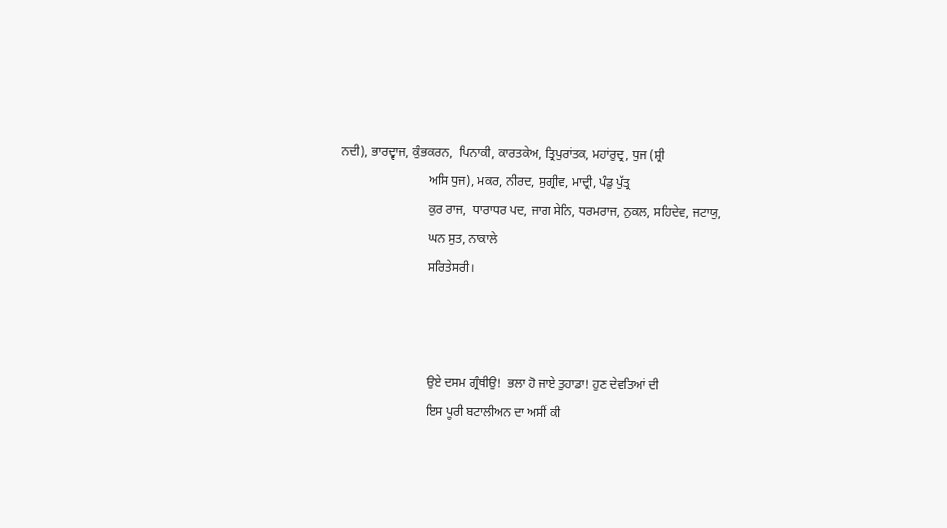ਨਦੀ), ਭਾਰਦ੍ਵਾਜ, ਕੁੰਭਕਰਨ,  ਪਿਨਾਕੀ, ਕਾਰਤਕੇਅ, ਤ੍ਰਿਪੁਰਾਂਤਕ, ਮਹਾਂਰੁਦ੍ਰ, ਧੁਜ (ਸ਼੍ਰੀ
                            ਅਸਿ ਧੁਜ), ਮਕਰ, ਨੀਰਦ, ਸੁਗ੍ਰੀਵ, ਮਾਦ੍ਰੀ, ਪੰਡੁ ਪੁੱਤ੍ਰ
                            ਕੁਰ ਰਾਜ,  ਧਾਰਾਧਰ ਪਦ, ਜਾਗ ਸੇਨਿ, ਧਰਮਰਾਜ, ਨੁਕਲ, ਸਹਿਦੇਵ, ਜਟਾਯੁ,
                            ਘਨ ਸੁਤ, ਨਾਕਾਲੇ
                            ਸਰਿਤੇਸਰੀ।



                            ਉਏ ਦਸਮ ਗ੍ਰੰਥੀਉ!  ਭਲਾ ਹੋ ਜਾਏ ਤੁਹਾਡਾ! ਹੁਣ ਦੇਵਤਿਆਂ ਦੀ
                            ਇਸ ਪੂਰੀ ਬਟਾਲੀਅਨ ਦਾ ਅਸੀਂ ਕੀ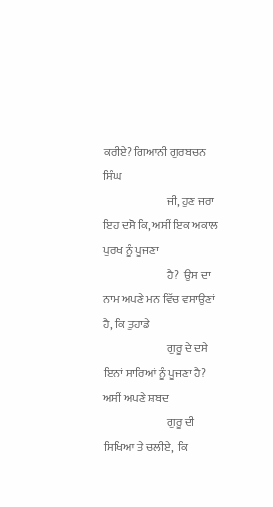ਕਰੀਏ? ਗਿਆਨੀ ਗੁਰਬਚਨ ਸਿੰਘ
                            ਜੀ, ਹੁਣ ਜਰਾ ਇਹ ਦਸੋ ਕਿ, ਅਸੀਂ ਇਕ ਅਕਾਲ ਪੁਰਖ ਨੂੰ ਪੂਜਣਾ
                            ਹੈ?  ਉਸ ਦਾ ਨਾਮ ਅਪਣੇ ਮਨ ਵਿੱਚ ਵਸਾਉਣਾਂ ਹੈ, ਕਿ ਤੁਹਾਡੇ
                            ਗੁਰੂ ਦੇ ਦਸੇ ਇਨਾਂ ਸਾਰਿਆਂ ਨੂੰ ਪੂਜਣਾ ਹੈ? ਅਸੀਂ ਅਪਣੇ ਸ਼ਬਦ
                            ਗੁਰੂ ਦੀ ਸਿਖਿਆ ਤੇ ਚਲੀਏ,  ਕਿ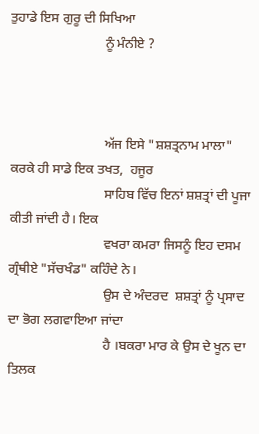ਤੁਹਾਡੇ ਇਸ ਗੁਰੂ ਦੀ ਸਿਖਿਆ
                            ਨੂੰ ਮੰਨੀਏ ?



                            ਅੱਜ ਇਸੇ "ਸ਼ਸ਼ਤ੍ਰਨਾਮ ਮਾਲਾ" ਕਰਕੇ ਹੀ ਸਾਡੇ ਇਕ ਤਖਤ,  ਹਜੂਰ
                            ਸਾਹਿਬ ਵਿੱਚ ਇਨਾਂ ਸ਼ਸ਼ਤ੍ਰਾਂ ਦੀ ਪੂਜਾ ਕੀਤੀ ਜਾਂਦੀ ਹੈ। ਇਕ
                            ਵਖਰਾ ਕਮਰਾ ਜਿਸਨੂੰ ਇਹ ਦਸਮ ਗ੍ਰੰਥੀਏ "ਸੱਚਖੰਡ" ਕਹਿੰਦੇ ਨੇ।
                            ਉਸ ਦੇ ਅੰਦਰਦ  ਸ਼ਸ਼ਤ੍ਰਾਂ ਨੂੰ ਪ੍ਰਸਾਦ ਦਾ ਭੋਗ ਲਗਵਾਇਆ ਜਾਂਦਾ
                            ਹੈ ।ਬਕਰਾ ਮਾਰ ਕੇ ਉਸ ਦੇ ਖੂਨ ਦਾ ਤਿਲਕ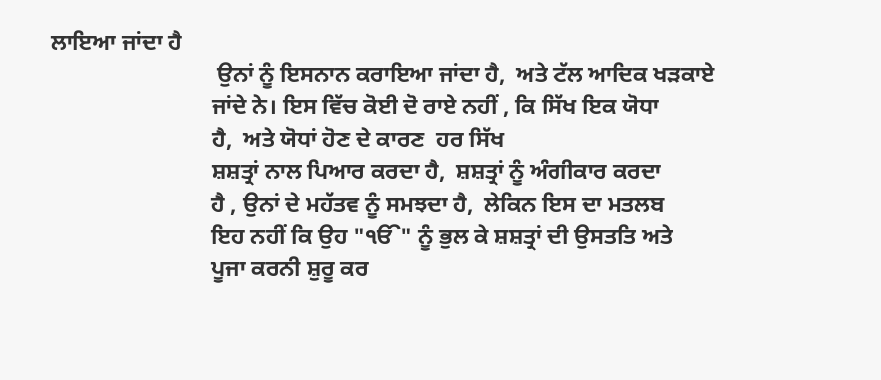ਲਾਇਆ ਜਾਂਦਾ ਹੈ
                             ਉਨਾਂ ਨੂੰ ਇਸਨਾਨ ਕਰਾਇਆ ਜਾਂਦਾ ਹੈ,  ਅਤੇ ਟੱਲ ਆਦਿਕ ਖੜਕਾਏ
                            ਜਾਂਦੇ ਨੇ। ਇਸ ਵਿੱਚ ਕੋਈ ਦੋ ਰਾਏ ਨਹੀਂ , ਕਿ ਸਿੱਖ ਇਕ ਯੋਧਾ
                            ਹੈ,  ਅਤੇ ਯੋਧਾਂ ਹੋਣ ਦੇ ਕਾਰਣ  ਹਰ ਸਿੱਖ
                            ਸ਼ਸ਼ਤ੍ਰਾਂ ਨਾਲ ਪਿਆਰ ਕਰਦਾ ਹੈ,  ਸ਼ਸ਼ਤ੍ਰਾਂ ਨੂੰ ਅੰਗੀਕਾਰ ਕਰਦਾ
                            ਹੈ , ਉਨਾਂ ਦੇ ਮਹੱਤਵ ਨੂੰ ਸਮਝਦਾ ਹੈ,  ਲੇਕਿਨ ਇਸ ਦਾ ਮਤਲਬ
                            ਇਹ ਨਹੀਂ ਕਿ ਉਹ "ੴ" ਨੂੰ ਭੁਲ ਕੇ ਸ਼ਸ਼ਤ੍ਰਾਂ ਦੀ ਉਸਤਤਿ ਅਤੇ
                            ਪੂਜਾ ਕਰਨੀ ਸ਼ੁਰੂ ਕਰ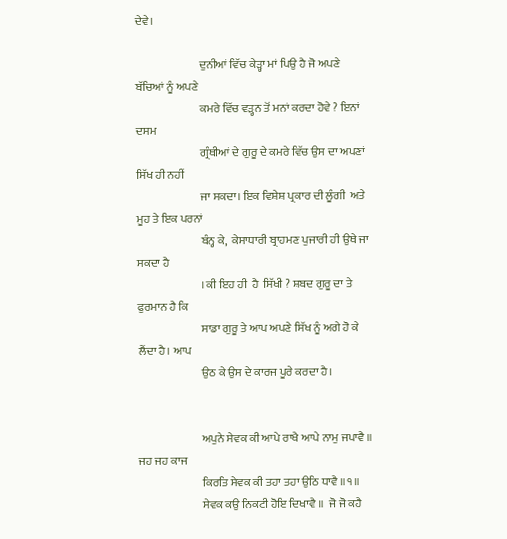ਦੇਵੇ।

                            ਦੁਨੀਆਂ ਵਿੱਚ ਕੇੜ੍ਹਾ ਮਾਂ ਪਿਉ ਹੈ ਜੋ ਅਪਣੇ ਬੱਚਿਆਂ ਨੂੰ ਅਪਣੇ
                            ਕਮਰੇ ਵਿੱਚ ਵੜ੍ਹਨ ਤੋਂ ਮਨਾਂ ਕਰਦਾ ਹੋਵੇ ? ਇਨਾਂ ਦਸਮ
                            ਗ੍ਰੰਥੀਆਂ ਦੇ ਗੁਰੂ ਦੇ ਕਮਰੇ ਵਿੱਚ ਉਸ ਦਾ ਅਪਣਾਂ ਸਿੱਖ ਹੀ ਨਹੀਂ
                            ਜਾ ਸਕਦਾ। ਇਕ ਵਿਸ਼ੇਸ਼ ਪ੍ਰਕਾਰ ਦੀ ਲੂੰਗੀ  ਅਤੇ ਮੂਹ ਤੇ ਇਕ ਪਰਨਾਂ
                            ਬੰਨ੍ਹ ਕੇ,  ਕੇਸਾਧਾਰੀ ਬ੍ਰਾਹਮਣ ਪੁਜਾਰੀ ਹੀ ਉਥੇ ਜਾ ਸਕਦਾ ਹੈ
                            । ਕੀ ਇਹ ਹੀ  ਹੈ  ਸਿੱਖੀ ? ਸ਼ਬਦ ਗੁਰੂ ਦਾ ਤੇ ਫੁਰਮਾਨ ਹੈ ਕਿ
                            ਸਾਡਾ ਗੁਰੂ ਤੇ ਆਪ ਅਪਣੇ ਸਿੱਖ ਨੂੰ ਅਗੇ ਹੋ ਕੇ ਲੈਂਦਾ ਹੈ। ਆਪ
                            ਉਠ ਕੇ ਉਸ ਦੇ ਕਾਰਜ ਪੂਰੇ ਕਰਦਾ ਹੈ।


                            ਅਪੁਨੇ ਸੇਵਕ ਕੀ ਆਪੇ ਰਾਖੈ ਆਪੇ ਨਾਮੁ ਜਪਾਵੈ ॥ ਜਹ ਜਹ ਕਾਜ
                            ਕਿਰਤਿ ਸੇਵਕ ਕੀ ਤਹਾ ਤਹਾ ਉਠਿ ਧਾਵੈ ॥੧॥
                            ਸੇਵਕ ਕਉ ਨਿਕਟੀ ਹੋਇ ਦਿਖਾਵੈ ॥  ਜੋ ਜੋ ਕਹੈ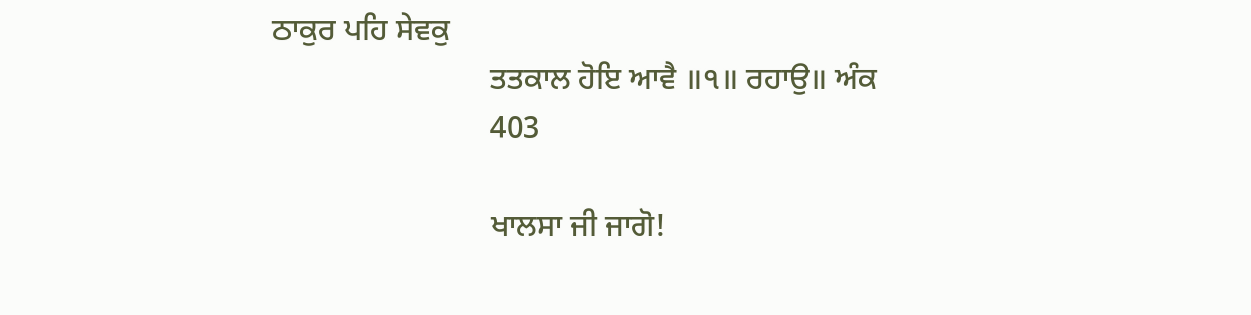ਠਾਕੁਰ ਪਹਿ ਸੇਵਕੁ
                            ਤਤਕਾਲ ਹੋਇ ਆਵੈ ॥੧॥ ਰਹਾਉ॥ ਅੰਕ
                            403

                            ਖਾਲਸਾ ਜੀ ਜਾਗੋ!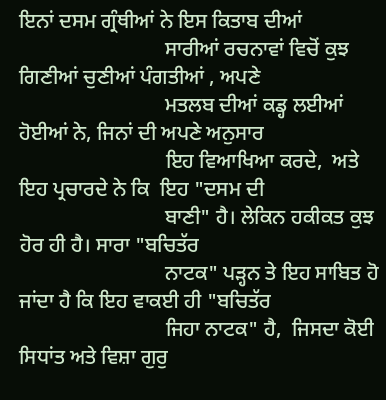ਇਨਾਂ ਦਸਮ ਗ੍ਰੰਥੀਆਂ ਨੇ ਇਸ ਕਿਤਾਬ ਦੀਆਂ
                            ਸਾਰੀਆਂ ਰਚਨਾਵਾਂ ਵਿਚੋਂ ਕੁਝ ਗਿਣੀਆਂ ਚੁਣੀਆਂ ਪੰਗਤੀਆਂ , ਅਪਣੇ
                            ਮਤਲਬ ਦੀਆਂ ਕਡ੍ਹ ਲਈਆਂ  ਹੋਈਆਂ ਨੇ, ਜਿਨਾਂ ਦੀ ਅਪਣੇ ਅਨੁਸਾਰ
                            ਇਹ ਵਿਆਖਿਆ ਕਰਦੇ,  ਅਤੇ ਇਹ ਪ੍ਰਚਾਰਦੇ ਨੇ ਕਿ  ਇਹ "ਦਸਮ ਦੀ
                            ਬਾਣੀ" ਹੈ। ਲੇਕਿਨ ਹਕੀਕਤ ਕੁਝ ਹੋਰ ਹੀ ਹੈ। ਸਾਰਾ "ਬਚਿਤੱਰ
                            ਨਾਟਕ" ਪੜ੍ਹਨ ਤੇ ਇਹ ਸਾਬਿਤ ਹੋ ਜਾਂਦਾ ਹੈ ਕਿ ਇਹ ਵਾਕਈ ਹੀ "ਬਚਿਤੱਰ
                            ਜਿਹਾ ਨਾਟਕ" ਹੈ,  ਜਿਸਦਾ ਕੋਈ ਸਿਧਾਂਤ ਅਤੇ ਵਿਸ਼ਾ ਗੁਰੁ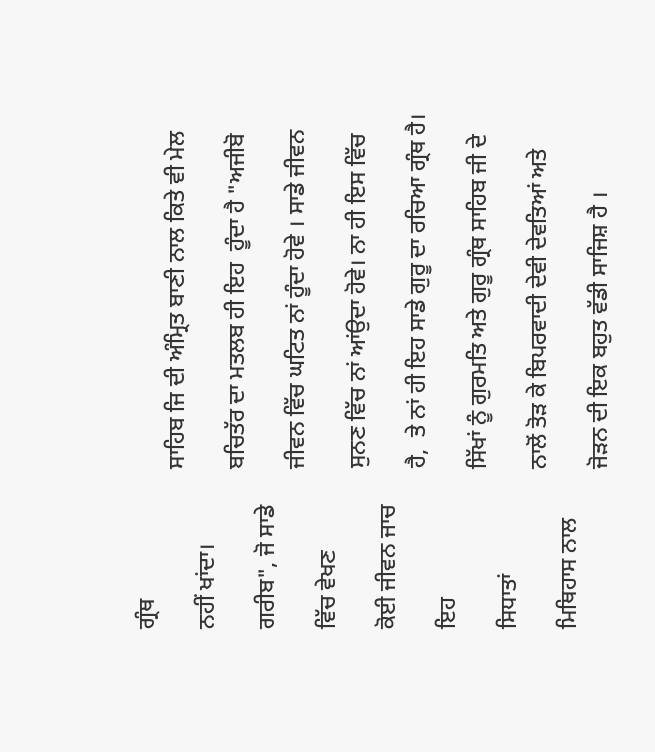ਗ੍ਰੰਥ
                            ਸਾਹਿਬ ਜਿ ਦੀ ਅੰਮ੍ਰਿਤ ਬਾਣੀ ਨਾਲ ਕਿਤੇ ਵੀ ਮੇਲ ਨਹੀਂ ਖਾਂਦਾ।
                            ਬਚਿਤੱਰ ਦਾ ਮਤਲਬ ਹੀ ਇਹ  ਹੂੰਦਾ ਹੈ "ਅਜੀਬੋ ਗਰੀਬ", ਜੋ ਸਾਡੇ
                            ਜੀਵਨ ਵਿੱਚ ਘਟਿਤ ਨਾਂ ਹੂੰਦਾ ਹੋਵੇ । ਸਾਡੇ ਜੀਵਨ ਵਿੱਚ ਵੇਖਣ
                            ਸੁਨਣ ਵਿੱਚ ਨਾਂ ਆਂਉਦਾ ਹੋਵੇ। ਨਾ ਹੀ ਇਸ ਵਿੱਚ ਕੋਈ ਜੀਵਨ ਜਾਚ
                            ਹੈ,  ਤੇ ਨਾਂ ਹੀ ਇਹ ਸਾਡੇ ਗੁਰੂ ਦਾ ਰਚਿਆ ਗ੍ਰੰਥ ਹੈ। ਇਹ
                            ਸਿੱਖਾਂ ਨੂੰ ਗੁਰਮਤਿ ਅਤੇ ਗੁਰੂ ਗ੍ਰੰਥ ਸਾਹਿਬ ਜੀ ਦੇ ਸਿਧਾਤਾਂ
                            ਨਾਲੋਂ ਤੋੜ ਕੇ ਬਿਪਰਵਾਦੀ ਦੇਵੀ ਦੇਵਤਿਆਂ ਅਤੇ ਮਿਥਿਹਾਸ ਨਾਲ
                            ਜੋੜਨ ਦੀ ਇਕ ਬਹੁਤ ਵੱਡੀ ਸਾਜਿਸ਼ ਹੈ ।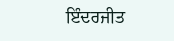ਇੰਦਰਜੀਤ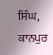ਸਿੰਘ, ਕਾਨਪੁਰ